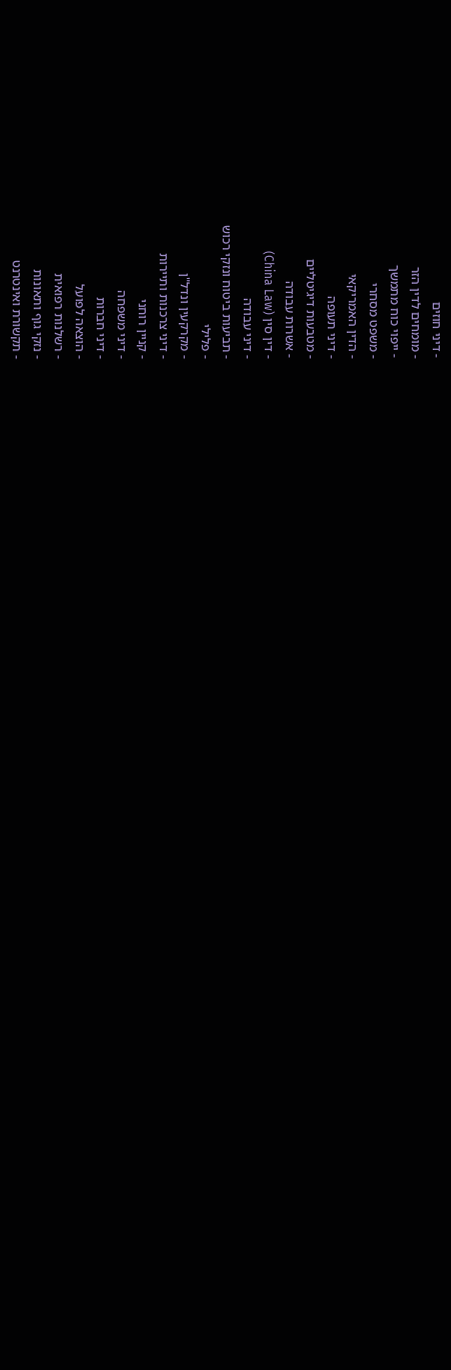- דיני חוזים
- מומחים לדין הזר
- ייפוי כוח מתמשך
- משפט מסחרי
- הדין האמריקאי
- דיני תעופה
- מטבעות דיגיטליים
- אשרות עבודה
- דין סין (China Law)
- דיני עבודה
- תביעות ביטוח ונזקי רכוש
- פלילי
- מקרקעין ונדל"ן
- דיני צרכנות ותיירות
- קניין רוחני
- דיני משפחה
- דיני חברות
- הוצאה לפועל
- רשלנות רפואית
- נזקי גוף ותאונות
- תקשורת ואינטרנט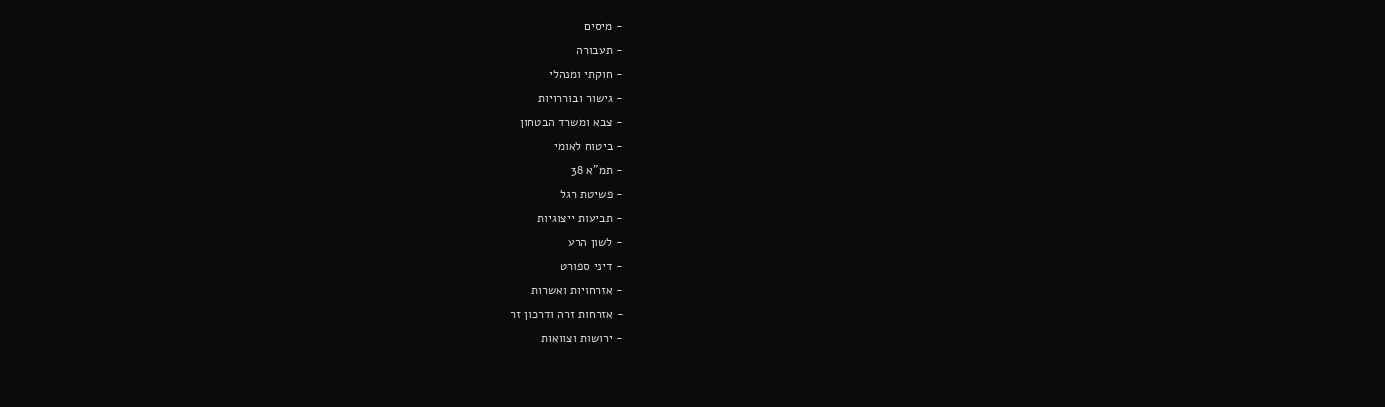- מיסים
- תעבורה
- חוקתי ומנהלי
- גישור ובוררויות
- צבא ומשרד הבטחון
- ביטוח לאומי
- תמ"א 38
- פשיטת רגל
- תביעות ייצוגיות
- לשון הרע
- דיני ספורט
- אזרחויות ואשרות
- אזרחות זרה ודרכון זר
- ירושות וצוואות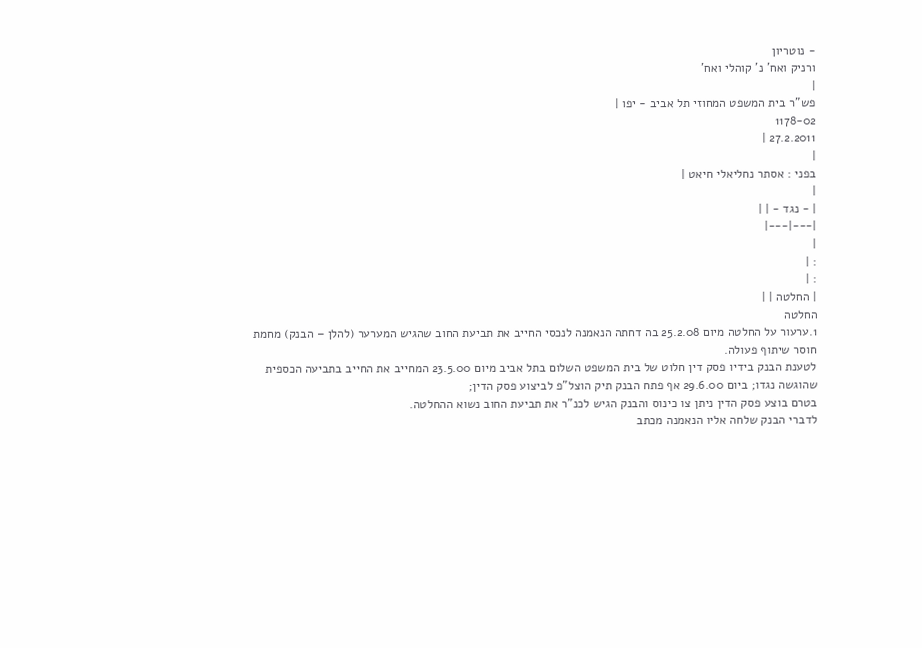- נוטריון
ורניק ואח' נ' קוהלי ואח'
|
פש"ר בית המשפט המחוזי תל אביב - יפו |
1178-02
27.2.2011 |
|
בפני : אסתר נחליאלי חיאט |
|
| - נגד - | |
|---|---|
|
: |
: |
| החלטה | |
החלטה
1.ערעור על החלטה מיום 25.2.08 בה דחתה הנאמנה לנכסי החייב את תביעת החוב שהגיש המערער (להלן – הבנק) מחמת חוסר שיתוף פעולה.
לטענת הבנק בידיו פסק דין חלוט של בית המשפט השלום בתל אביב מיום 23.5.00 המחייב את החייב בתביעה הכספית שהוגשה נגדו; ביום 29.6.00 אף פתח הבנק תיק הוצל"פ לביצוע פסק הדין;
בטרם בוצע פסק הדין ניתן צו כינוס והבנק הגיש לכנ"ר את תביעת החוב נשוא ההחלטה.
לדברי הבנק שלחה אליו הנאמנה מכתב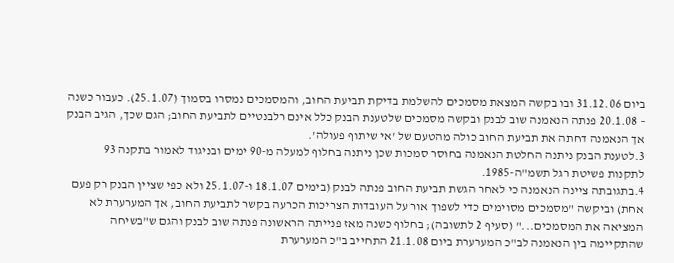ביום 31.12.06 ובו בקשה המצאת מסמכים להשלמת בדיקת תביעת החוב, והמסמכים נמסרו בסמוך (25.1.07). כעבור כשנה – 20.1.08 פנתה הנאמנה שוב לבנק ובקשה מסמכים שלטענת הבנק כלל אינם רלבנטיים לתביעת החוב; הגם שכך, הגיב הבנק אך הנאמנה דחתה את תביעת החוב כולה מהטעם של 'אי שיתוף פעולה'.
3.לטענת הבנק ניתנה החלטת הנאמנה בחוסר סמכות שכן ניתנה בחלוף למעלה מ-90 ימים ובניגוד לאמור בתקנה 93 לתקנות פשיטת רגל תשמ"ה-1985.
4.בתגובתה ציינה הנאמנה כי לאחר הגשת תביעת החוב פנתה לבנק (בימים 18.1.07 ו-25.1.07 ולא כפי שציין הבנק רק פעם אחת) וביקשה "מסמכים מסוימים כדי לשפוך אור על העובדות הצריכות הכרעה בקשר לתביעת החוב, אך המערערת לא המציאה את המסמכים..." (סעיף 2 לתשובה); בחלוף כשנה מאז פנייתה הראשונה פנתה שוב לבנק והגם ש"בשיחה שהתקיימה בין הנאמנה לב"כ המערערת ביום 21.1.08 התחייב ב"כ המערערת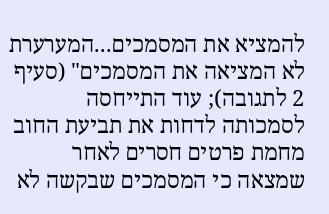להמציא את המסמכים...המערערת לא המציאה את המסמכים" (סעיף 2 לתגובה); עוד התייחסה לסמכותה לדחות את תביעת החוב מחמת פרטים חסרים לאחר שמצאה כי המסמכים שבקשה לא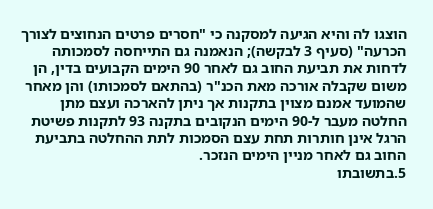הוצגו לה והיא הגיעה למסקנה כי "חסרים פרטים הנחוצים לצורך הכרעה" (סעיף 3 לבקשה); הנאמנה גם התייחסה לסמכותה לדחות את תביעת החוב גם לאחר 90 הימים הקבועים בדין, הן משום שקבלה אורכה מאת הכנ"ר (בהתאם לסמכותו) והן מאחר שהמועד אמנם מצוין בתקנות אך ניתן להארכה ועצם מתן החלטה מעבר ל-90 הימים הנקובים בתקנה 93 לתקנות פשיטת הרגל אינן חותרות תחת עצם הסמכות לתת ההחלטה בתביעת החוב גם לאחר מניין הימים הנזכר.
5.בתשובתו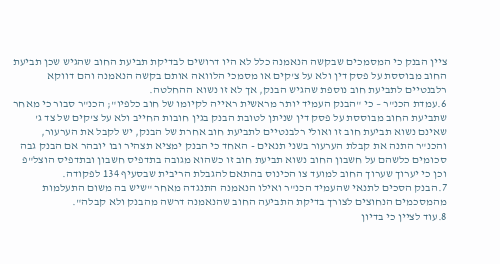ציין הבנק כי המסמכים שבקשה הנאמנה כלל לא היו דרושים לבדיקת תביעת החוב שהגיש שכן תביעת החוב מבוססת על פסק דין ולא על צ'קים או מסמכי הלוואה אותם בקשה הנאמנה והם דווקא רלבנטיים לתביעת חוב נוספת שהגיש הבנק, אך לא זו נשוא ההחלטה.
6.עמדת הכנ"ר – כי "הבנק העמיד יותר מראשית ראייה לקיומו של חוב כלפיו"; הכנ"ר סבור כי מאחר שתביעת החוב מבוססת על פסק דין שניתן לטובת הבנק בגין חובות החייב ולא על צ'קים של צד ג' שאינם נשוא תביעת חוב זו ואולי רלבנטיים לתביעת חוב אחרת של הבנק, יש לקבל את הערעור, והכנ"ר התנה את קבלת הערעור בשני תנאים - האחד כי הבנק ימציא תצהיר ובו יובהר אם הבנק גבה סכומים כלשהם על חשבון החוב נשוא תביעת חוב זו כשהוא מגובה בתדפיס חשבון ובתדפיס הוצל"פ וכן כי יערוך שערוך החוב למועד צו הכינוס בהתאם להגבלת הריבית שבסעיף 134 לפקודה.
7.הבנק הסכים לתנאי שהעמיד הכנ"ר ואילו הנאמנה התנגדה מאחר "שיש בה משום התעלמות מהמסכמים הנחוצים לצורך בדיקת התביעה החוב שהנאמנה דרשה מהבנק ולא קבלה".
8.עוד לציין כי בדיון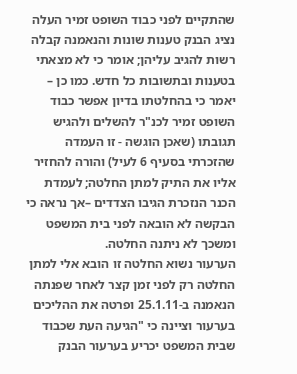שהתקיים לפני כבוד השופט זמיר העלה נציג הבנק טענות שונות והנאמנה קבלה רשות להגיב עליהן; אומר כי לא מצאתי בטענות ובתשובות כל חדש. כמו כן – יאמר כי בהחלטתו בדיון אפשר כבוד השופט זמיר לכנ"ר להשלים ולהגיש תגובתו (שאכן הוגשה - זו העמדה שהזכרתי בסעיף 6 לעיל) והורה להחזיר אליו את התיק למתן החלטה; לעמדת הכנר הנזכרת הגיבו הצדדים –אך נראה כי הבקשה לא הובאה לפני בית המשפט ומשכך לא ניתנה החלטה.
הערעור נשוא החלטה זו הובא אלי למתן החלטה רק לפני זמן קצר לאחר שפנתה הנאמנה ב-25.1.11 ופרטה את ההליכים בערעור וציינה כי "הגיעה העת שכבוד שבית המשפט יכריע בערעור הבנק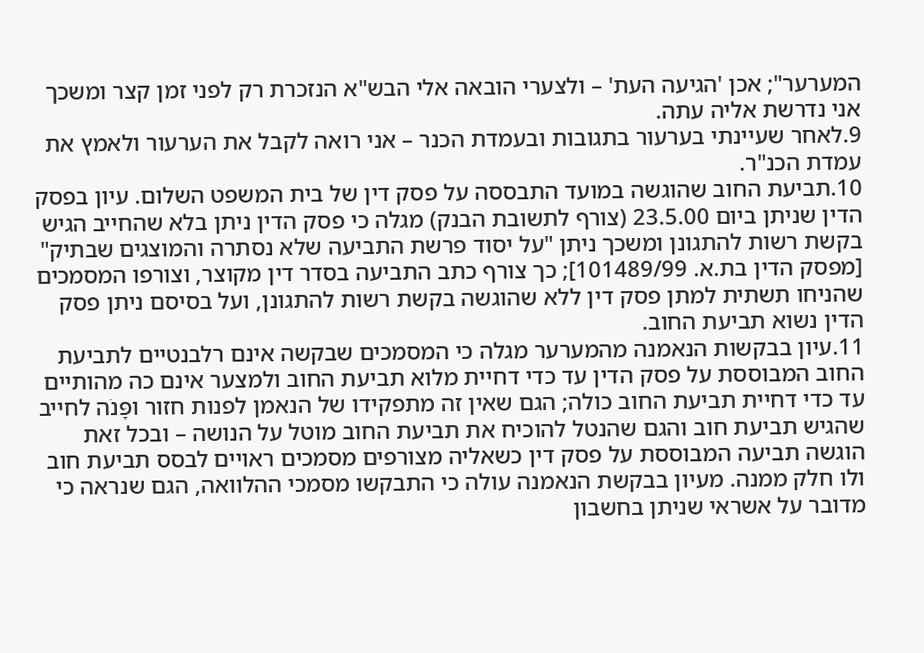המערער"; אכן 'הגיעה העת' – ולצערי הובאה אלי הבש"א הנזכרת רק לפני זמן קצר ומשכך אני נדרשת אליה עתה.
9.לאחר שעיינתי בערעור בתגובות ובעמדת הכנר – אני רואה לקבל את הערעור ולאמץ את עמדת הכנ"ר.
10.תביעת החוב שהוגשה במועד התבססה על פסק דין של בית המשפט השלום. עיון בפסק הדין שניתן ביום 23.5.00 (צורף לתשובת הבנק) מגלה כי פסק הדין ניתן בלא שהחייב הגיש בקשת רשות להתגונן ומשכך ניתן "על יסוד פרשת התביעה שלא נסתרה והמוצגים שבתיק" [מפסק הדין בת.א. 101489/99]; כך צורף כתב התביעה בסדר דין מקוצר, וצורפו המסמכים שהניחו תשתית למתן פסק דין ללא שהוגשה בקשת רשות להתגונן, ועל בסיסם ניתן פסק הדין נשוא תביעת החוב.
11.עיון בבקשות הנאמנה מהמערער מגלה כי המסמכים שבקשה אינם רלבנטיים לתביעת החוב המבוססת על פסק הדין עד כדי דחיית מלוא תביעת החוב ולמצער אינם כה מהותיים עד כדי דחיית תביעת החוב כולה; הגם שאין זה מתפקידו של הנאמן לפנות חזור ופָּנֹה לחייב שהגיש תביעת חוב והגם שהנטל להוכיח את תביעת החוב מוטל על הנושה – ובכל זאת הוגשה תביעה המבוססת על פסק דין כשאליה מצורפים מסמכים ראויים לבסס תביעת חוב ולו חלק ממנה. מעיון בבקשת הנאמנה עולה כי התבקשו מסמכי ההלוואה, הגם שנראה כי מדובר על אשראי שניתן בחשבון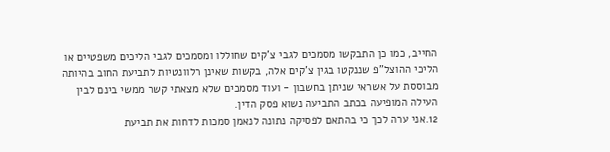החייב, כמו כן התבקשו מסמכים לגבי צ'קים שחוללו ומסמכים לגבי הליכים משפטיים או הליכי ההוצל"פ שננקטו בגין צ'קים אלה, בקשות שאינן רלוונטיות לתביעת החוב בהיותה מבוססת על אשראי שניתן בחשבון - ועוד מסמכים שלא מצאתי קשר ממשי בינם לבין העילה המופיעה בכתב התביעה נשוא פסק הדין.
12.אני ערה לכך כי בהתאם לפסיקה נתונה לנאמן סמכות לדחות את תביעת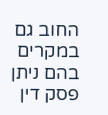החוב גם במקרים בהם ניתן פסק דין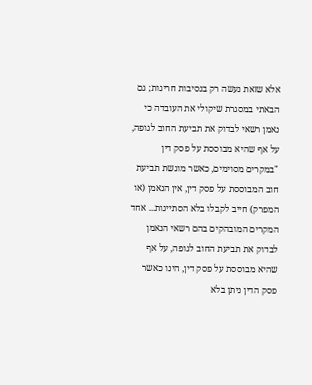אלא שזאת נעשה רק בנסיבות חריגות; גם הבאתי במסגרת שיקולי את העובדה כי נאמן רשאי לבדוק את תביעת החוב לגופה, על אף שהיא מבוססת על פסק דין "במקרים מסוימים, כאשר מוגשת תביעת חוב המבוססת על פסק דין, אין הנאמן (או המפרק) חייב לקבלו בלא הסתייגות... אחד המקרים המובהקים בהם רשאי הנאמן לבדוק את תביעת החוב לגופה, על אף שהיא מבוססת על פסק דין, הינו כאשר פסק הדין ניתן בלא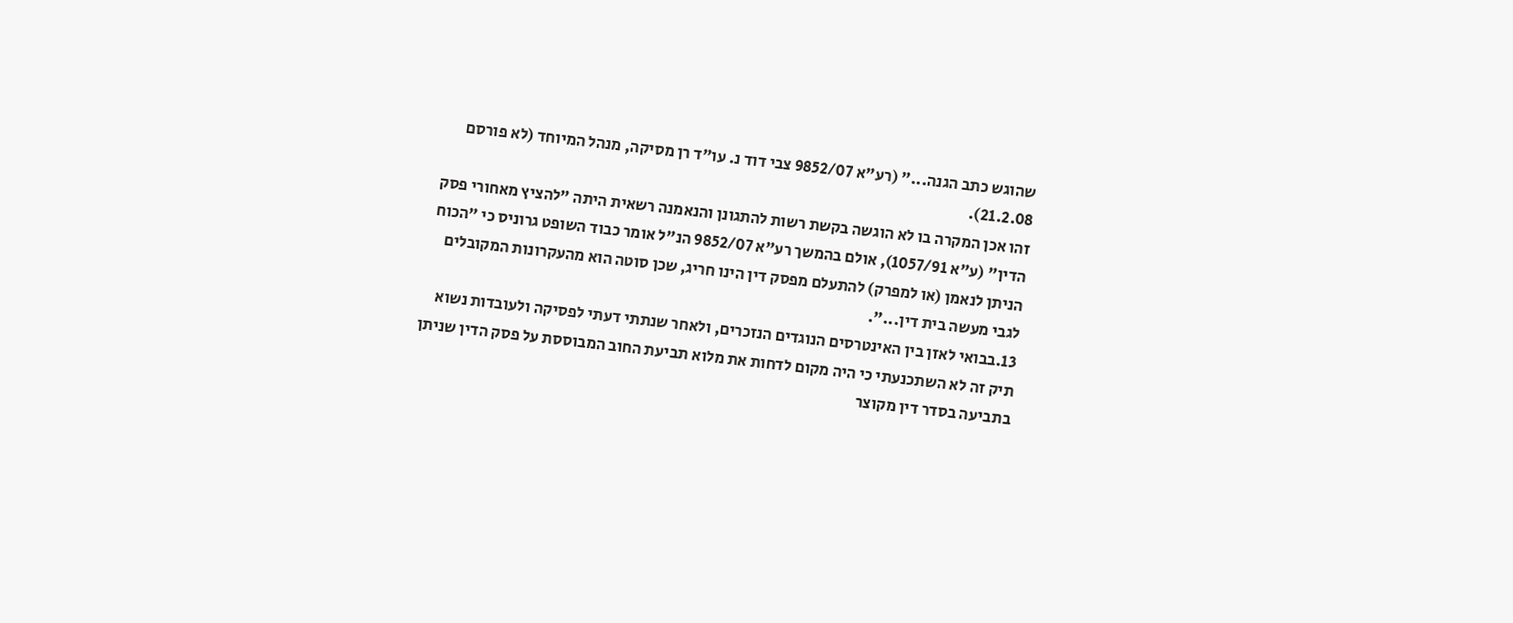שהוגש כתב הגנה..." (רע"א 9852/07 צבי דוד נ. עו"ד רן מסיקה, מנהל המיוחד (לא פורסם 21.2.08).
זהו אכן המקרה בו לא הוגשה בקשת רשות להתגונן והנאמנה רשאית היתה "להציץ מאחורי פסק הדין" (ע"א 1057/91), אולם בהמשך רע"א 9852/07 הנ"ל אומר כבוד השופט גרוניס כי "הכוח הניתן לנאמן (או למפרק) להתעלם מפסק דין הינו חריג, שכן סוטה הוא מהעקרונות המקובלים לגבי מעשה בית דין...".
13.בבואי לאזן בין האינטרסים הנוגדים הנזכרים, ולאחר שנתתי דעתי לפסיקה ולעובדות נשוא תיק זה לא השתכנעתי כי היה מקום לדחות את מלוא תביעת החוב המבוססת על פסק הדין שניתן בתביעה בסדר דין מקוצר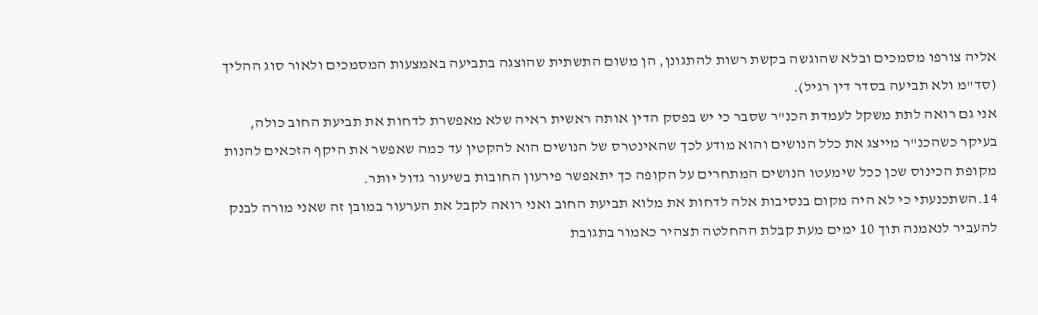אליה צורפו מסמכים ובלא שהוגשה בקשת רשות להתגונן, הן משום התשתית שהוצגה בתביעה באמצעות המסמכים ולאור סוג ההליך (סד"מ ולא תביעה בסדר דין רגיל).
אני גם רואה לתת משקל לעמדת הכנ"ר שסבר כי יש בפסק הדין אותה ראשית ראיה שלא מאפשרת לדחות את תביעת החוב כולה, בעיקר כשהכנ"ר מייצג את כלל הנושים והוא מודע לכך שהאינטרס של הנושים הוא להקטין עד כמה שאפשר את היקף הזכאים להנות מקופת הכינוס שכן ככל שימעטו הנושים המתחרים על הקופה כך יתאפשר פירעון החובות בשיעור גדול יותר.
14.השתכנעתי כי לא היה מקום בנסיבות אלה לדחות את מלוא תביעת החוב ואני רואה לקבל את הערעור במובן זה שאני מורה לבנק להעביר לנאמנה תוך 10 ימים מעת קבלת ההחלטה תצהיר כאמור בתגובת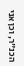הכנ"ר, וכן אני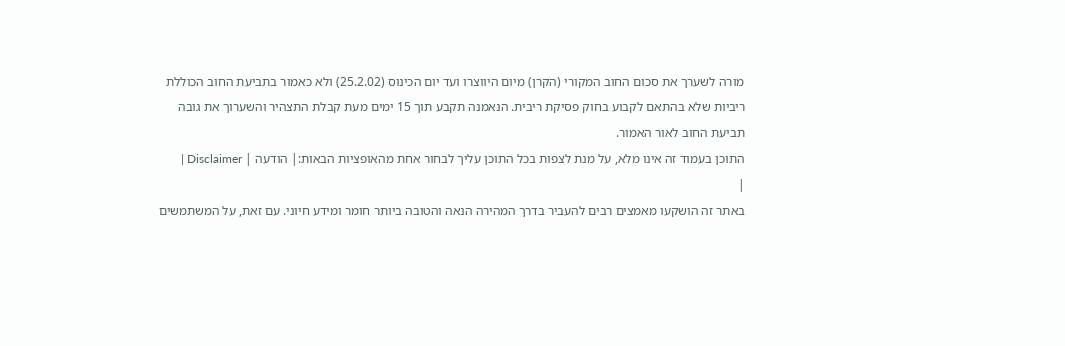מורה לשערך את סכום החוב המקורי (הקרן) מיום היווצרו ועד יום הכינוס (25.2.02) ולא כאמור בתביעת החוב הכוללת ריביות שלא בהתאם לקבוע בחוק פסיקת ריבית. הנאמנה תקבע תוך 15 ימים מעת קבלת התצהיר והשערוך את גובה תביעת החוב לאור האמור.
התוכן בעמוד זה אינו מלא, על מנת לצפות בכל התוכן עליך לבחור אחת מהאופציות הבאות:| הודעה | Disclaimer |
|
באתר זה הושקעו מאמצים רבים להעביר בדרך המהירה הנאה והטובה ביותר חומר ומידע חיוני. עם זאת, על המשתמשים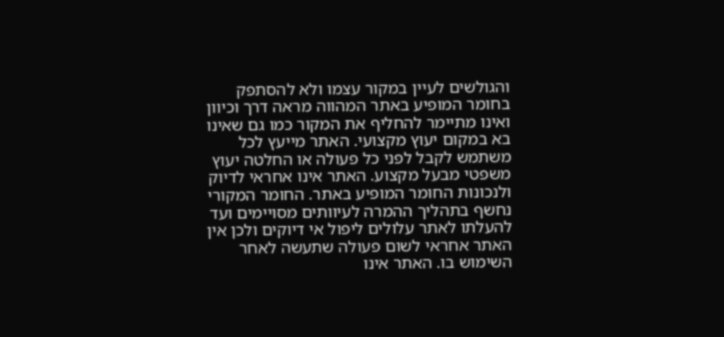והגולשים לעיין במקור עצמו ולא להסתפק בחומר המופיע באתר המהווה מראה דרך וכיוון ואינו מתיימר להחליף את המקור כמו גם שאינו בא במקום יעוץ מקצועי. האתר מייעץ לכל משתמש לקבל לפני כל פעולה או החלטה יעוץ משפטי מבעל מקצוע. האתר אינו אחראי לדיוק ולנכונות החומר המופיע באתר. החומר המקורי נחשף בתהליך ההמרה לעיוותים מסויימים ועד להעלתו לאתר עלולים ליפול אי דיוקים ולכן אין האתר אחראי לשום פעולה שתעשה לאחר השימוש בו. האתר אינו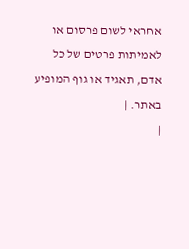אחראי לשום פרסום או לאמיתות פרטים של כל אדם, תאגיד או גוף המופיע באתר. |
|